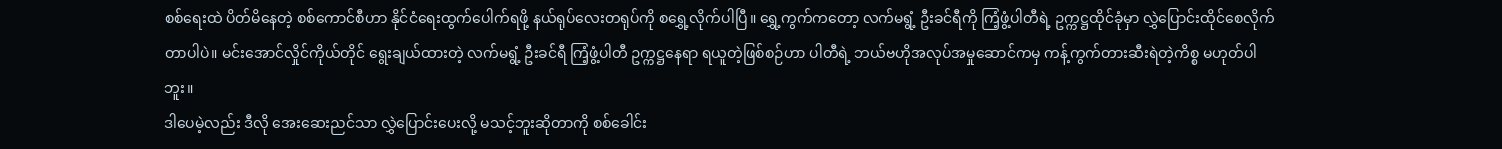စစ်ရေးထဲ ပိတ်မိနေတဲ့ စစ်ကောင်စီဟာ နိုင်ငံရေးထွက်ပေါက်ရဖို့ နယ်ရုပ်လေးတရုပ်ကို စရွှေ့လိုက်ပါပြီ။ ရွှေ့ကွက်ကတော့ လက်မရွံ့ ဦးခင်ရီကို ကြံ့ဖွံ့ပါတီရဲ့ ဥက္ကဋ္ဌထိုင်ခုံမှာ လွှဲပြောင်းထိုင်စေလိုက်တာပါပဲ။ မင်းအောင်လှိုင်ကိုယ်တိုင် ရွေးချယ်ထားတဲ့ လက်မရွံ့ ဦးခင်ရီ ကြံ့ဖွံ့ပါတီ ဥက္ကဋ္ဌနေရာ ရယူတဲ့ဖြစ်စဉ်ဟာ ပါတီရဲ့ ဘယ်ဗဟိုအလုပ်အမှုဆောင်ကမှ ကန့်ကွက်တားဆီးရဲတဲ့ကိစ္စ မဟုတ်ပါဘူး။
ဒါပေမဲ့လည်း ဒီလို အေးဆေးညင်သာ လွှဲပြောင်းပေးလို့ မသင့်ဘူးဆိုတာကို စစ်ခေါင်း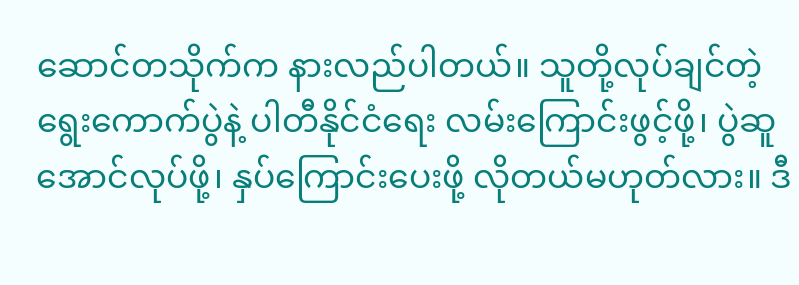ဆောင်တသိုက်က နားလည်ပါတယ်။ သူတို့လုပ်ချင်တဲ့ ရွေးကောက်ပွဲနဲ့ ပါတီနိုင်ငံရေး လမ်းကြောင်းဖွင့်ဖို့၊ ပွဲဆူအောင်လုပ်ဖို့၊ နှပ်ကြောင်းပေးဖို့ လိုတယ်မဟုတ်လား။ ဒီ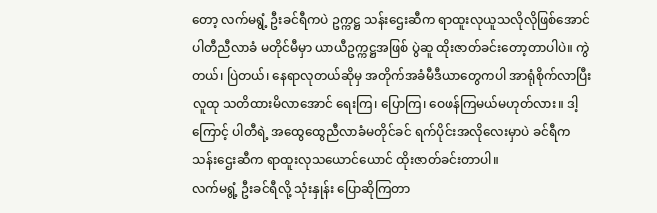တော့ လက်မရွံ့ ဦးခင်ရီကပဲ ဥက္ကဋ္ဌ သန်းဌေးဆီက ရာထူးလုယူသလိုလိုဖြစ်အောင် ပါတီညီလာခံ မတိုင်မီမှာ ယာယီဥက္ကဋ္ဌအဖြစ် ပွဲဆူ ထိုးဇာတ်ခင်းတော့တာပါပဲ။ ကွဲတယ်၊ ပြဲတယ်၊ နေရာလုတယ်ဆိုမှ အတိုက်အခံမီဒီယာတွေကပါ အာရုံစိုက်လာပြီး လူထု သတိထားမိလာအောင် ရေးကြ၊ ပြောကြ၊ ဝေဖန်ကြမယ်မဟုတ်လား။ ဒါ့ကြောင့် ပါတီရဲ့ အထွေထွေညီလာခံမတိုင်ခင် ရက်ပိုင်းအလိုလေးမှာပဲ ခင်ရီက သန်းဌေးဆီက ရာထူးလုသယောင်ယောင် ထိုးဇာတ်ခင်းတာပါ။
လက်မရွံ့ ဦးခင်ရီလို့ သုံးနှုန်း ပြောဆိုကြတာ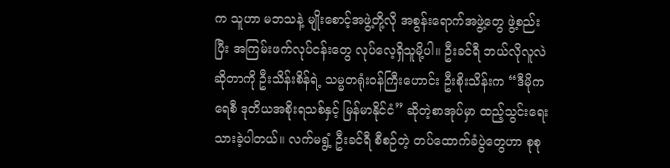က သူဟာ မဘသနဲ့ မျိုးစောင့်အဖွဲ့တို့လို အစွန်းရောက်အဖွဲ့တွေ ဖွဲ့စည်းပြီး အကြမ်းဖက်လုပ်ငန်းတွေ လုပ်လေ့ရှိသူမို့ပါ။ ဦးခင်ရီ ဘယ်လိုလူလဲဆိုတာကို ဦးသိန်းစိန်ရဲ့ သမ္မတရုံးဝန်ကြီးဟောင်း ဦးစိုးသိန်းက “ဒီမိုကရေစီ ဒုတိယအစိုးရသစ်နှင့် မြန်မာနိုင်ငံ” ဆိုတဲ့စာအုပ်မှာ ထည့်သွင်းရေးသားခဲ့ပါတယ်။ လက်မရွံ့ ဦးခင်ရီ စီစဉ်တဲ့ တပ်ထောက်ခံပွဲတွေဟာ စုစု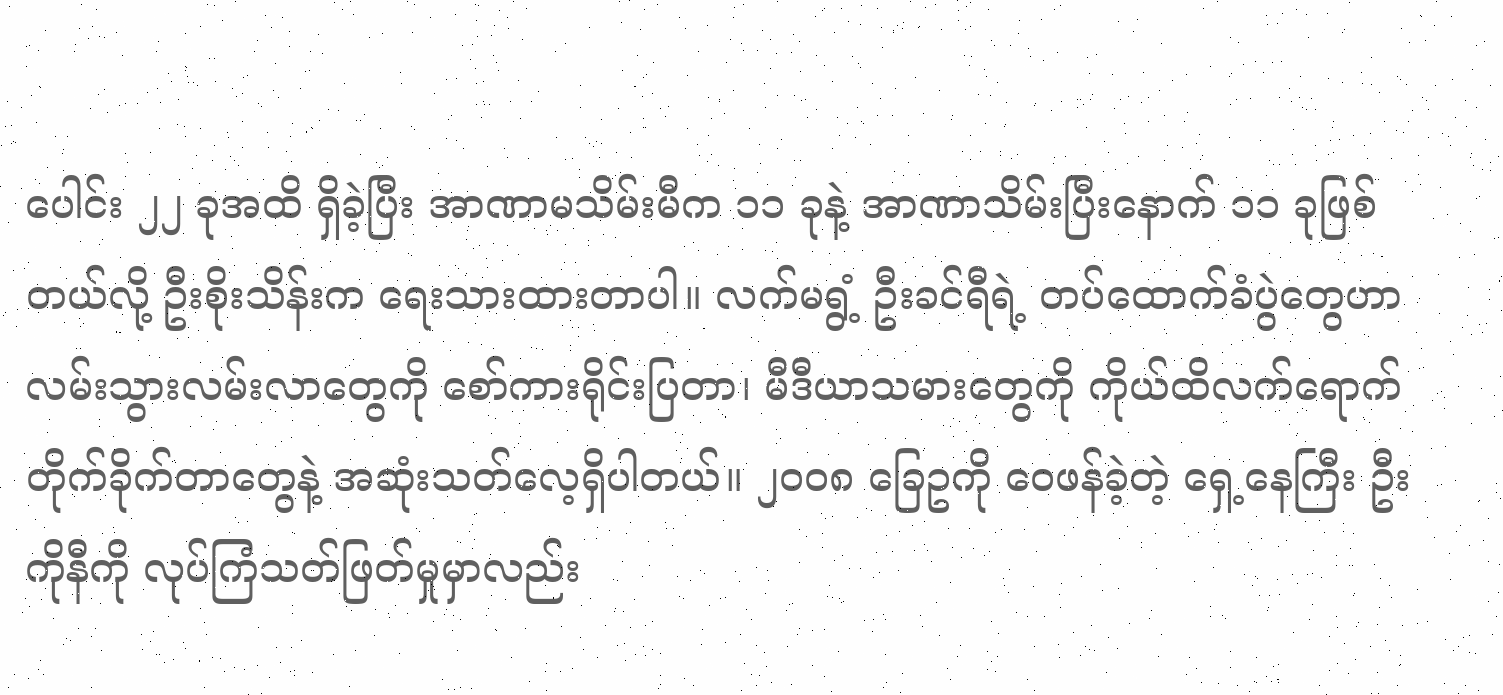ပေါင်း ၂၂ ခုအထိ ရှိခဲ့ပြီး အာဏာမသိမ်းမီက ၁၁ ခုနဲ့ အာဏာသိမ်းပြီးနောက် ၁၁ ခုဖြစ်တယ်လို့ ဦးစိုးသိန်းက ရေးသားထားတာပါ။ လက်မရွံ့ ဦးခင်ရီရဲ့ တပ်ထောက်ခံပွဲတွေဟာ လမ်းသွားလမ်းလာတွေကို စော်ကားရိုင်းပြတာ၊ မီဒီယာသမားတွေကို ကိုယ်ထိလက်ရောက် တိုက်ခိုက်တာတွေနဲ့ အဆုံးသတ်လေ့ရှိပါတယ်။ ၂၀၀၈ ခြေဥကို ဝေဖန်ခဲ့တဲ့ ရှေ့နေကြီး ဦးကိုနီကို လုပ်ကြံသတ်ဖြတ်မှုမှာလည်း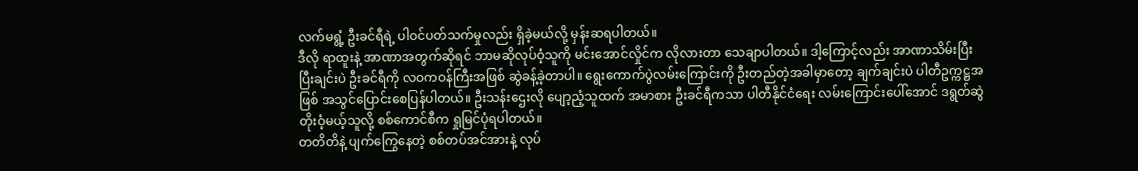လက်မရွံ့ ဦးခင်ရီရဲ့ ပါဝင်ပတ်သက်မှုလည်း ရှိခဲ့မယ်လို့ မှန်းဆရပါတယ်။
ဒီလို ရာထူးနဲ့ အာဏာအတွက်ဆိုရင် ဘာမဆိုလုပ်ဝံ့သူကို မင်းအောင်လှိုင်က လိုလားတာ သေချာပါတယ်။ ဒါ့ကြောင့်လည်း အာဏာသိမ်းပြီးပြီးချင်းပဲ ဦးခင်ရီကို လဝကဝန်ကြီးအဖြစ် ဆွဲခန့်ခဲ့တာပါ။ ရွေးကောက်ပွဲလမ်းကြောင်းကို ဦးတည်တဲ့အခါမှာတော့ ချက်ချင်းပဲ ပါတီဥက္ကဋ္ဌအဖြစ် အသွင်ပြောင်းစေပြန်ပါတယ်။ ဦးသန်းဌေးလို ပျော့ညံ့သူထက် အမာစား ဦးခင်ရီကသာ ပါတီနိုင်ငံရေး လမ်းကြောင်းပေါ်အောင် ဒရွတ်ဆွဲ တိုးဝံ့မယ့်သူလို့ စစ်ကောင်စီက ရှုမြင်ပုံရပါတယ်။
တတိတိနဲ့ ပျက်ကြွေနေတဲ့ စစ်တပ်အင်အားနဲ့ လုပ်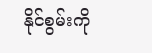နိုင်စွမ်းကို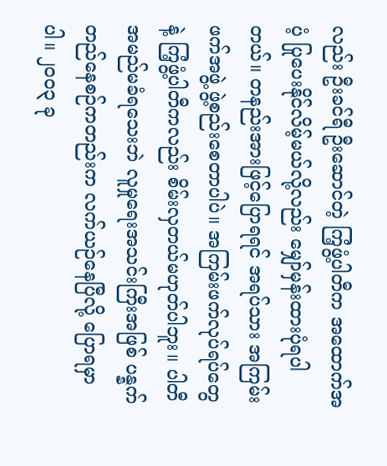လည်း ဦးခင်ရီ ဦးဆောင်တဲ့ ကြံ့ဖွံ့ပါတီက အထောက်အပံ့ ပြုပေးနိုင်လိမ့်မယ်လို့လည်း မျှော်မှန်းထားပုံရပါတယ်။ တနည်းအားဖြင့်ပြောရရင် အရပ်သား အကြမ်းဖက်အဖွဲ့ ဖွဲ့စည်းစေတာပါပဲ။ အကြမ်းဖက်လုပ်ရပ်တွေနဲ့ ကြံ့ဖွံ့ပါတီကလည်း စိမ်းလှတယ်မဟုတ်ပါဘူး။ ပါတီအမည်မခံရသေးဘဲ လူမှုရေးအသင်းကြီးအဖြစ် ပန္နက်တည်နေစဉ်ကတည်းက လက်ယဉ်နေပြီလို့ ပြောရမှာပါ။ ၂၀၀၃ ခု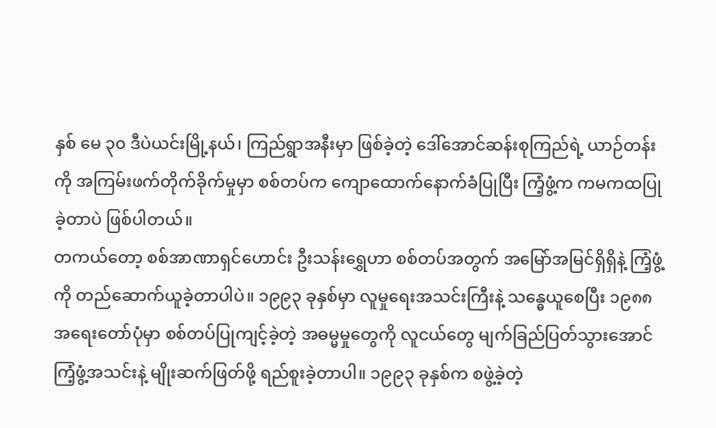နှစ် မေ ၃၀ ဒီပဲယင်းမြို့နယ်၊ ကြည်ရွာအနီးမှာ ဖြစ်ခဲ့တဲ့ ဒေါ်အောင်ဆန်းစုကြည်ရဲ့ ယာဉ်တန်းကို အကြမ်းဖက်တိုက်ခိုက်မှုမှာ စစ်တပ်က ကျောထောက်နောက်ခံပြုပြီး ကြံ့ဖွံ့က ကမကထပြုခဲ့တာပဲ ဖြစ်ပါတယ်။
တကယ်တော့ စစ်အာဏာရှင်ဟောင်း ဦးသန်းရွှေဟာ စစ်တပ်အတွက် အမြော်အမြင်ရှိရှိနဲ့ ကြံ့ဖွံ့ကို တည်ဆောက်ယူခဲ့တာပါပဲ။ ၁၉၉၃ ခုနှစ်မှာ လူမှုရေးအသင်းကြီးနဲ့ သန္ဓေယူစေပြီး ၁၉၈၈ အရေးတော်ပုံမှာ စစ်တပ်ပြုကျင့်ခဲ့တဲ့ အဓမ္မမှုတွေကို လူငယ်တွေ မျက်ခြည်ပြတ်သွားအောင် ကြံ့ဖွံ့အသင်းနဲ့ မျိုးဆက်ဖြတ်ဖို့ ရည်စူးခဲ့တာပါ။ ၁၉၉၃ ခုနှစ်က စဖွဲ့ခဲ့တဲ့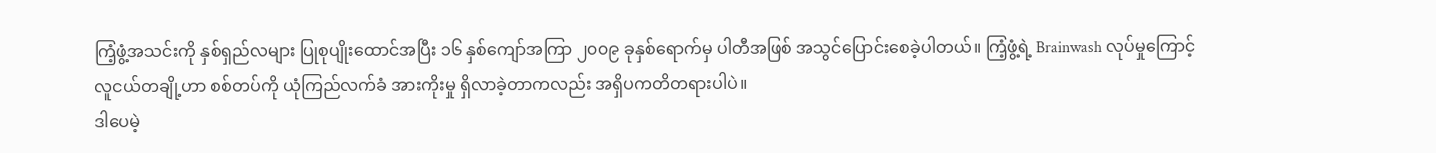ကြံ့ဖွံ့အသင်းကို နှစ်ရှည်လများ ပြုစုပျိုးထောင်အပြီး ၁၆ နှစ်ကျော်အကြာ ၂၀၀၉ ခုနှစ်ရောက်မှ ပါတီအဖြစ် အသွင်ပြောင်းစေခဲ့ပါတယ်။ ကြံ့ဖွံ့ရဲ့ Brainwash လုပ်မှုကြောင့် လူငယ်တချို့ဟာ စစ်တပ်ကို ယုံကြည်လက်ခံ အားကိုးမှု ရှိလာခဲ့တာကလည်း အရှိပကတိတရားပါပဲ။
ဒါပေမဲ့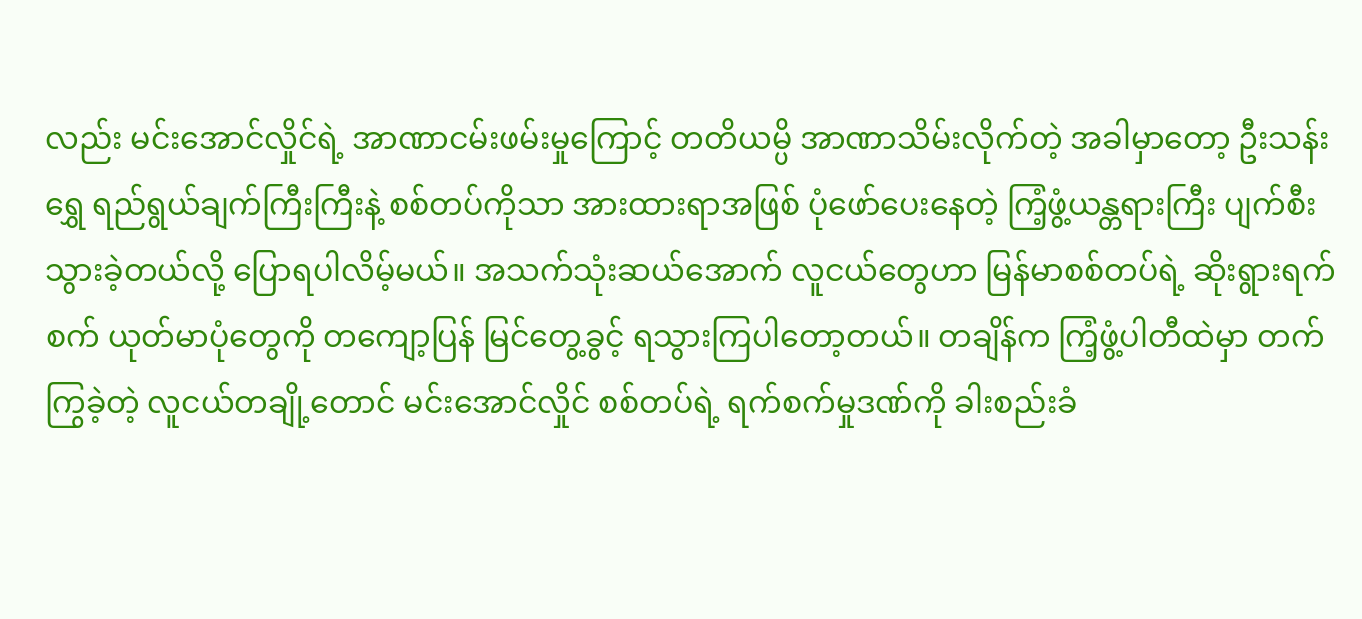လည်း မင်းအောင်လှိုင်ရဲ့ အာဏာငမ်းဖမ်းမှုကြောင့် တတိယမ္ပိ အာဏာသိမ်းလိုက်တဲ့ အခါမှာတော့ ဦးသန်းရွှေ ရည်ရွယ်ချက်ကြီးကြီးနဲ့ စစ်တပ်ကိုသာ အားထားရာအဖြစ် ပုံဖော်ပေးနေတဲ့ ကြံ့ဖွံ့ယန္တရားကြီး ပျက်စီးသွားခဲ့တယ်လို့ ပြောရပါလိမ့်မယ်။ အသက်သုံးဆယ်အောက် လူငယ်တွေဟာ မြန်မာစစ်တပ်ရဲ့ ဆိုးရွားရက်စက် ယုတ်မာပုံတွေကို တကျော့ပြန် မြင်တွေ့ခွင့် ရသွားကြပါတော့တယ်။ တချိန်က ကြံ့ဖွံ့ပါတီထဲမှာ တက်ကြွခဲ့တဲ့ လူငယ်တချို့တောင် မင်းအောင်လှိုင် စစ်တပ်ရဲ့ ရက်စက်မှုဒဏ်ကို ခါးစည်းခံ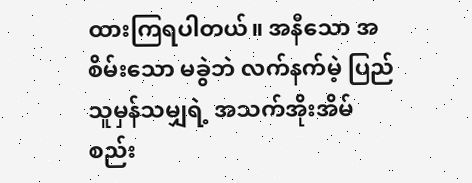ထားကြရပါတယ်။ အနီသော အစိမ်းသော မခွဲဘဲ လက်နက်မဲ့ ပြည်သူမှန်သမျှရဲ့ အသက်အိုးအိမ်စည်း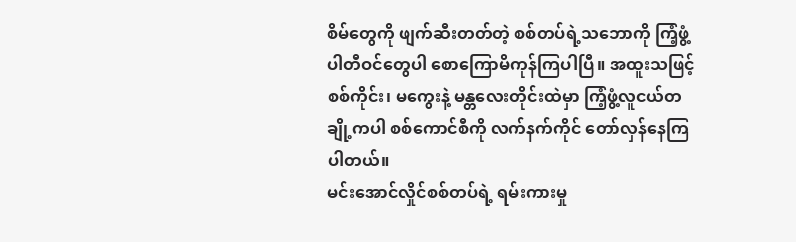စိမ်တွေကို ဖျက်ဆီးတတ်တဲ့ စစ်တပ်ရဲ့သဘောကို ကြံ့ဖွံ့ပါတီဝင်တွေပါ စောကြောမိကုန်ကြပါပြီ။ အထူးသဖြင့် စစ်ကိုင်း၊ မကွေးနဲ့ မန္တလေးတိုင်းထဲမှာ ကြံ့ဖွံ့လူငယ်တချို့ကပါ စစ်ကောင်စီကို လက်နက်ကိုင် တော်လှန်နေကြပါတယ်။
မင်းအောင်လှိုင်စစ်တပ်ရဲ့ ရမ်းကားမှု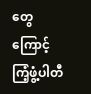တွေကြောင့် ကြံ့ဖွံ့ပါတီ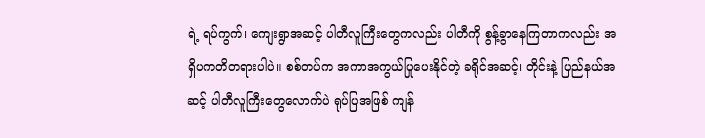ရဲ့ ရပ်ကွက်၊ ကျေးရွာအဆင့် ပါတီလူကြီးတွေကလည်း ပါတီကို စွန့်ခွာနေကြတာကလည်း အရှိပကတိတရားပါပဲ။ စစ်တပ်က အကာအကွယ်ပြုပေးနိုင်တဲ့ ခရိုင်အဆင့်၊ တိုင်းနဲ့ ပြည်နယ်အဆင့် ပါတီလူကြီးတွေလောက်ပဲ ရုပ်ပြအဖြစ် ကျန်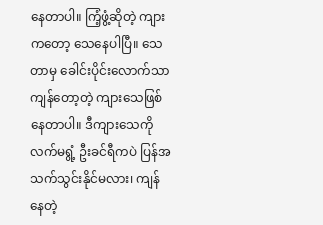နေတာပါ။ ကြံ့ဖွံ့ဆိုတဲ့ ကျားကတော့ သေနေပါပြီ။ သေတာမှ ခေါင်းပိုင်းလောက်သာ ကျန်တော့တဲ့ ကျားသေဖြစ်နေတာပါ။ ဒီကျားသေကို လက်မရွံ့ ဦးခင်ရီကပဲ ပြန်အသက်သွင်းနိုင်မလား၊ ကျန်နေတဲ့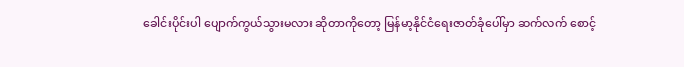ခေါင်းပိုင်းပါ ပျောက်ကွယ်သွားမလား ဆိုတာကိုတော့ မြန်မာ့နိုင်ငံရေးဇာတ်ခုံပေါ်မှာ ဆက်လက် စောင့်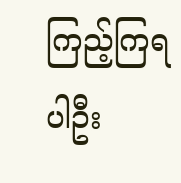ကြည့်ကြရပါဦး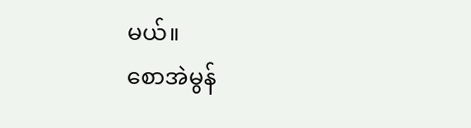မယ်။
စောအဲမွန်